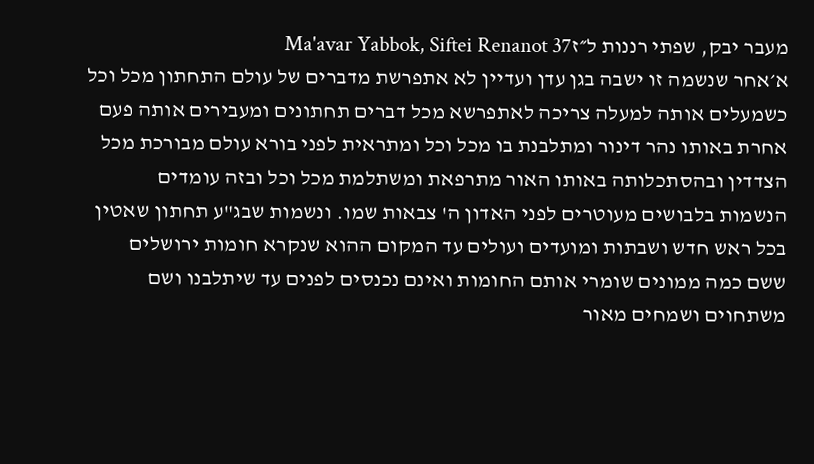מעבר יבק, שפתי רננות ל״זMa'avar Yabbok, Siftei Renanot 37
א׳אחר שנשמה זו ישבה בגן עדן ועדיין לא אתפרשת מדברים של עולם התחתון מכל וכל כשמעלים אותה למעלה צריכה לאתפרשא מכל דברים תחתונים ומעבירים אותה פעם אחרת באותו נהר דינור ומתלבנת בו מכל וכל ומתראית לפני בורא עולם מבורכת מכל הצדדין ובהסתכלותה באותו האור מתרפאת ומשתלמת מכל וכל ובזה עומדים הנשמות בלבושים מעוטרים לפני האדון ה' צבאות שמו. ונשמות שבג"ע תחתון שאטין בכל ראש חדש ושבתות ומועדים ועולים עד המקום ההוא שנקרא חומות ירושלים ששם כמה ממונים שומרי אותם החומות ואינם נכנסים לפנים עד שיתלבנו ושם משתחוים ושמחים מאור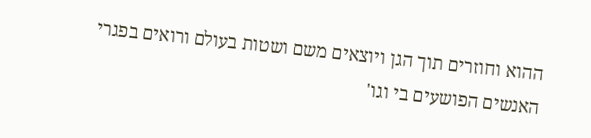ההוא וחוזרים תוך הגן ויוצאים משם ושטות בעולם ורואים בפגרי האנשים הפושעים בי וגו'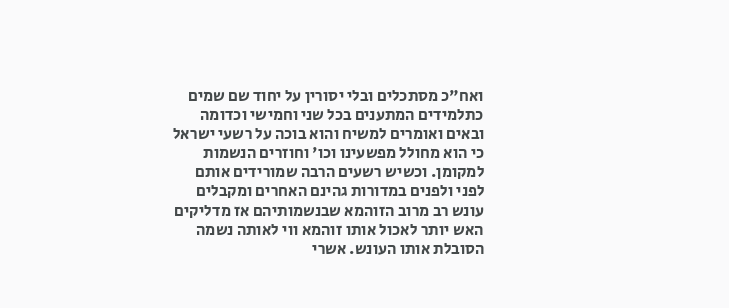ואח"כ מסתכלים ובלי יסורין על יחוד שם שמים כתלמידים המתענים בכל שני וחמישי וכדומה ובאים ואומרים למשיח והוא בוכה על רשעי ישראל כי הוא מחולל מפשעינו וכו' וחוזרים הנשמות למקומן. וכשיש רשעים הרבה שמורידים אותם לפני ולפנים במדורות גהינם האחרים ומקבלים עונש רב מרוב הזוהמא שבנשמותיהם אז מדליקים האש יותר לאכול אותו זוהמא ווי לאותה נשמה הסובלת אותו העונש. אשרי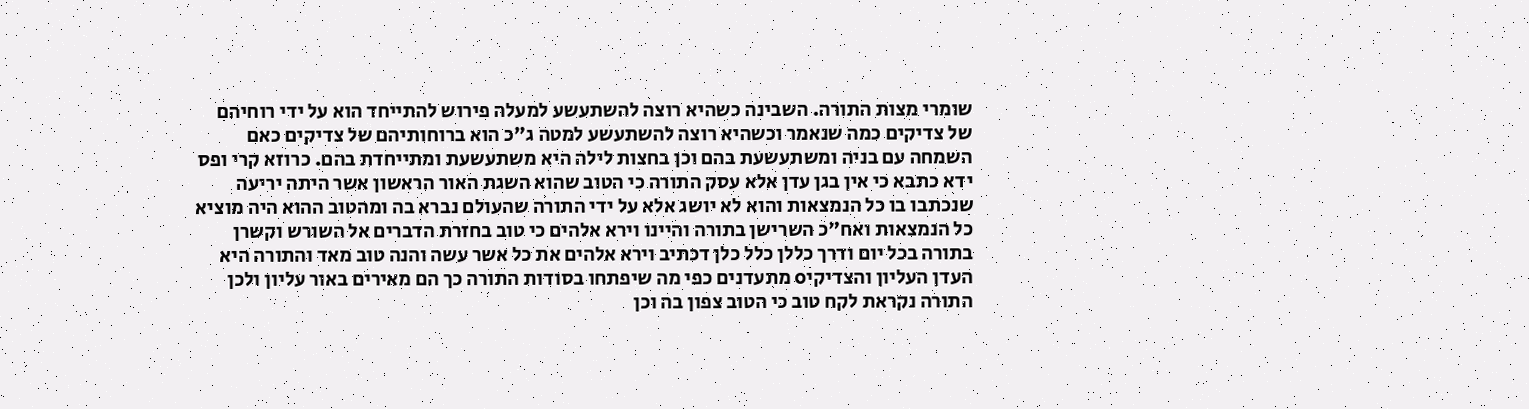שומרי מצות התורה. השבינה כשהיא רוצה להשתעשע למעלה פירוש להתייחד הוא על ידי רוחיהם של צדיקים כמה שנאמר וכשהיא רוצה להשתעשע למטה ג"כ הוא ברוחותיהם של צדיקים כאם השמחה עם בניה ומשתעשעת בהם וכן בחצות לילה היא משתעשעת ומתייחדת בהם. כרוזא קרי ופס ידא כתבא כי אין בגן עדן אלא עסק התורה כי הטוב שהוא השגת האור הראשון אשר היתה יריעה שנכתבו בו כל הנמצאות והוא לא יושג אלא על ידי התורה שהעולם נברא בה ומהטוב ההוא היה מוציא כל הנמצאות ואח"כ השרישן בתורה והיינו וירא אלהים כי טוב בחזרת הדברים אל השורש וקשרן בתורה בכל יום ודרך כללן כלל כלן דכתיב וירא אלהים את כל אשר עשה והנה טוב מאד והתורה היא העדן העליון והצדיקיo מתעדנים כפי מה שיפתחו בסודות התורה כך הם מאירים באור עליון ולכן התורה נקראת לקח טוב כי הטוב צפון בה וכן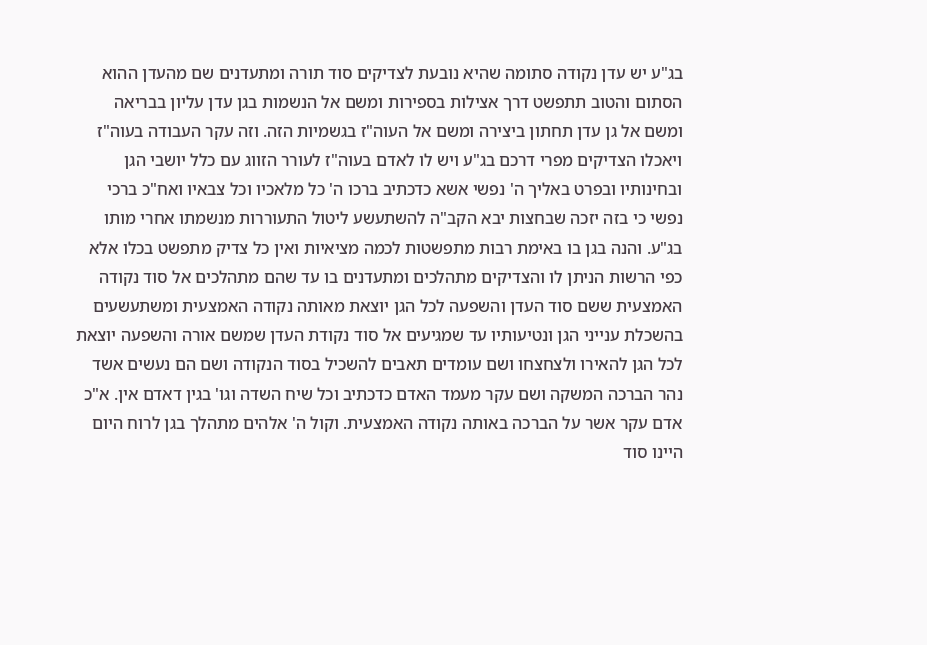בג"ע יש עדן נקודה סתומה שהיא נובעת לצדיקים סוד תורה ומתעדנים שם מהעדן ההוא הסתום והטוב תתפשט דרך אצילות בספירות ומשם אל הנשמות בגן עדן עליון בבריאה ומשם אל גן עדן תחתון ביצירה ומשם אל העוה"ז בגשמיות הזה. וזה עקר העבודה בעוה"ז ויאכלו הצדיקים מפרי דרכם בג"ע ויש לו לאדם בעוה"ז לעורר הזווג עם כלל יושבי הגן ובחינותיו ובפרט באליך ה' נפשי אשא כדכתיב ברכו ה' כל מלאכיו וכל צבאיו ואח"כ ברכי נפשי כי בזה יזכה שבחצות יבא הקב"ה להשתעשע ליטול התעוררות מנשמתו אחרי מותו בג"ע. והנה בגן בו באימת רבות מתפשטות לכמה מציאיות ואין כל צדיק מתפשט בכלו אלא כפי הרשות הניתן לו והצדיקים מתהלכים ומתעדנים בו עד שהם מתהלכים אל סוד נקודה האמצעית ששם סוד העדן והשפעה לכל הגן יוצאת מאותה נקודה האמצעית ומשתעשעים בהשכלת ענייני הגן ונטיעותיו עד שמגיעים אל סוד נקודת העדן שמשם אורה והשפעה יוצאת לכל הגן להאירו ולצחצחו ושם עומדים תאבים להשכיל בסוד הנקודה ושם הם נעשים אשד נהר הברכה המשקה ושם עקר מעמד האדם כדכתיב וכל שיח השדה וגו' בגין דאדם אין. א"כ אדם עקר אשר על הברכה באותה נקודה האמצעית. וקול ה' אלהים מתהלך בגן לרוח היום היינו סוד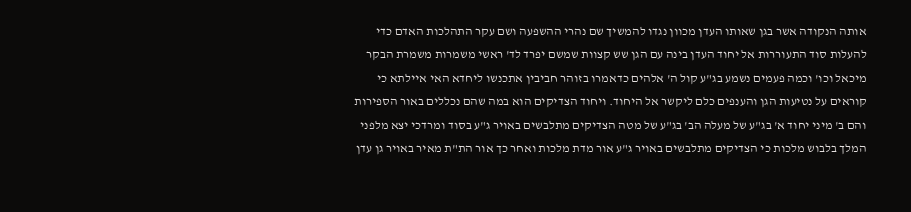אותה הנקודה אשר בגן שאותו העדן מכוון נגדו להמשיך שם נהרי ההשפעה ושם עקר התהלכות האדם כדי להעלות סוד התעוררות אל יחוד העדן בינה עם הגן שש קצוות שמשם יפרד לד' ראשי משמרות משמרת הבקר מיכאל וכו' וכמה פעמים נשמע בג"ע קול ה' אלהים כדאמרו בזוהר חביבין אתכנשו ליחדא האי איילתא כי קוראים על נטיעות הגן והענפים כלם ליקשר אל היחוד. ויחוד הצדיקים הוא במה שהם נכללים באור הספירות והם ב' מיני יחוד א' בג"ע של מעלה הב' בג"ע של מטה הצדיקים מתלבשים באויר ג"ע בסוד ומרדכי יצא מלפני המלך בלבוש מלכות כי הצדיקים מתלבשים באויר ג"ע אור מדת מלכות ואחר כך אור הת"ת מאיר באויר גן עדן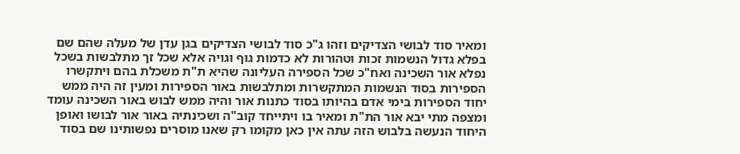ומאיר סוד לבושי הצדיקים וזהו ג"כ סוד לבושי הצדיקים בגן עדן של מעלה שהם שם בפלא גדול הנשמות זכות וטהורות לא כדמות גוף וגויה אלא שכל זך מתלבשות בשכל נפלא אור השכינה ואח"כ שכל הספירה העליונה שהיא ת"ת משכלת בהם ויתקשרו הספירות בסוד הנשמות המתקשרות ומתלבשות באור הספירות ומעין זה היה ממש יחוד הספירות בימי אדם בהיותו בסוד כתנות אור והיה ממש לבוש באור השכינה עומד ומצפה מתי יבא אור הת"ת ומאיר בו ויתייחד קוב"ה ושכינתיה באור אור לבושו ואופן היחוד הנעשה בלבוש הזה עתה אין כאן מקומו רק שאנו מוסרים נפשותינו שם בסוד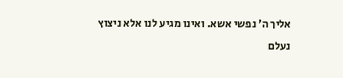אליך ה' נפשי אשא. ואינו מגיע לנו אלא ניצוץ נעלם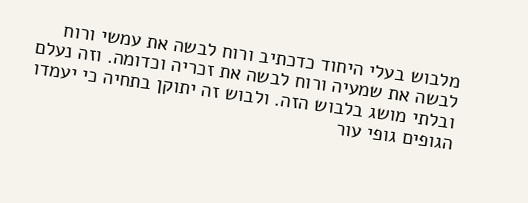מלבוש בעלי היחוד כדכתיב ורוח לבשה את עמשי ורוח לבשה את שמעיה ורוח לבשה את זכריה וכדומה. וזה נעלם ובלתי מושג בלבוש הזה. ולבוש זה יתוקן בתחיה כי יעמדו הגופים גופי עור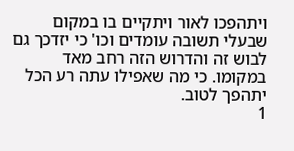ויתהפכו לאור ויתקיים בו במקום שבעלי תשובה עומדים וכו' כי יזדכך גם לבוש זה והדרוש הזה רחב מאד במקומו. כי מה שאפילו עתה רע הכל יתהפך לטוב.
1